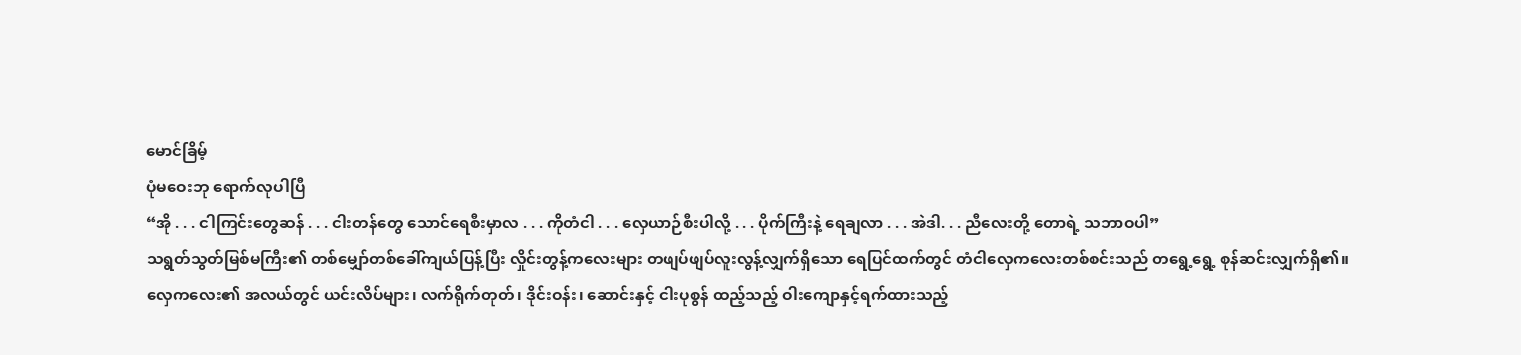မောင်ခြိမ့်
ပုံမဝေးဘု ရောက်လုပါပြီ
“အို . . . ငါကြင်းတွေဆန် . . . ငါးတန်တွေ သောင်ရေစီးမှာလ . . . ကိုတံငါ . . . လှေယာဉ်စီးပါလို့ . . . ပိုက်ကြီးနဲ့ ရေချလာ . . . အဲဒါ. . . ညီလေးတို့ တောရဲ့ သဘာဝပါ”
သရွတ်သွတ်မြစ်မကြီး၏ တစ်မျှော်တစ်ခေါ်ကျယ်ပြန့်ပြီး လှိုင်းတွန့်ကလေးများ တဖျပ်ဖျပ်လူးလွန့်လျှက်ရှိသော ရေပြင်ထက်တွင် တံငါလှေကလေးတစ်စင်းသည် တရွေ့ရွေ့ စုန်ဆင်းလျှက်ရှိ၏။
လှေကလေး၏ အလယ်တွင် ယင်းလိပ်များ၊ လက်ရိုက်တုတ်၊ ဒိုင်းဝန်း၊ ဆောင်းနှင့် ငါးပုစွန် ထည့်သည့် ဝါးကျောနှင့်ရက်ထားသည့်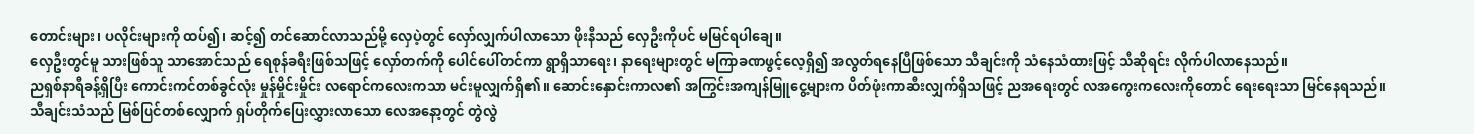တောင်းများ၊ ပလိုင်းများကို ထပ်၍၊ ဆင့်၍ တင်ဆောင်လာသည်မို့ လှေပဲ့တွင် လှော်လျှက်ပါလာသော ဖိုးနီသည် လှေဦးကိုပင် မမြင်ရပါချေ။
လှေဦးတွင်မူ သားဖြစ်သူ သာအောင်သည် ရေစုန်ခရီးဖြစ်သဖြင့် လှော်တက်ကို ပေါင်ပေါ်တင်ကာ ရွာရှိသာရေး၊ နာရေးများတွင် မကြာခဏဖွင့်လေ့ရှိ၍ အလွတ်ရနေပြီဖြစ်သော သီချင်းကို သံနေသံထားဖြင့် သီဆိုရင်း လိုက်ပါလာနေသည်။
ညရှစ်နာရီခန့်ရှိပြီး ကောင်းကင်တစ်ခွင်လုံး မှုန်မှိုင်းမှိုင်း လရောင်ကလေးကသာ မင်းမူလျှက်ရှိ၏။ ဆောင်းနှောင်းကာလ၏ အကြွင်းအကျန်မြူငွေ့များက ပိတ်ဖုံးကာဆီးလျှက်ရှိသဖြင့် ညအရေးတွင် လအကွေးကလေးကိုတောင် ရေးရေးသာ မြင်နေရသည်။
သီချင်းသံသည် မြစ်ပြင်တစ်လျှောက် ရှပ်တိုက်ပြေးလွှားလာသော လေအနော့တွင် တွဲလွဲ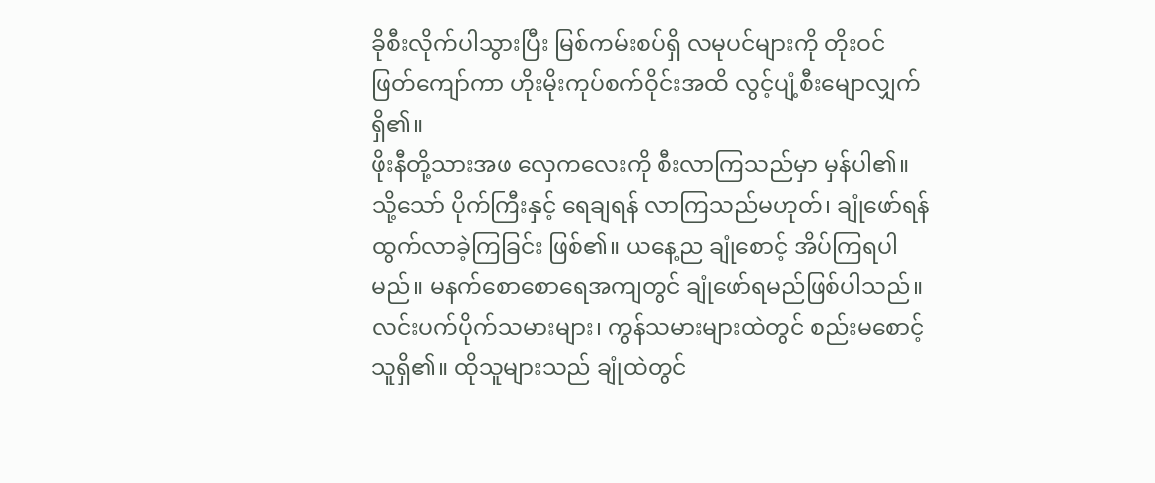ခိုစီးလိုက်ပါသွားပြီး မြစ်ကမ်းစပ်ရှိ လမုပင်များကို တိုးဝင် ဖြတ်ကျော်ကာ ဟိုးမိုးကုပ်စက်ဝိုင်းအထိ လွင့်ပျံ့စီးမျောလျှက်ရှိ၏။
ဖိုးနီတို့သားအဖ လှေကလေးကို စီးလာကြသည်မှာ မှန်ပါ၏။ သို့သော် ပိုက်ကြီးနှင့် ရေချရန် လာကြသည်မဟုတ်၊ ချုံဖော်ရန် ထွက်လာခဲ့ကြခြင်း ဖြစ်၏။ ယနေ့ည ချုံစောင့် အိပ်ကြရပါမည်။ မနက်စောစောရေအကျတွင် ချုံဖော်ရမည်ဖြစ်ပါသည်။
လင်းပက်ပိုက်သမားများ၊ ကွန်သမားများထဲတွင် စည်းမစောင့်သူရှိ၏။ ထိုသူများသည် ချုံထဲတွင်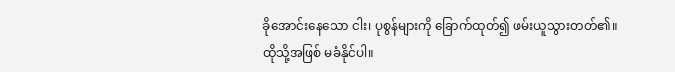ခိုအောင်းနေသော ငါး၊ ပုစွန်များကို ခြောက်ထုတ်၍ ဖမ်းယူသွားတတ်၏။ ထိုသို့အဖြစ် မခံနိုင်ပါ။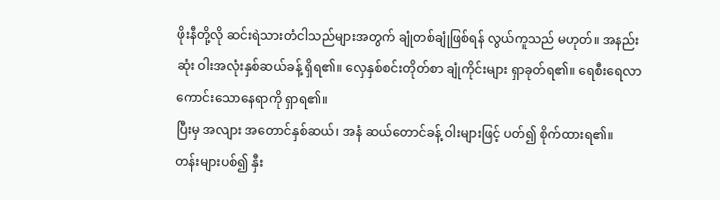ဖိုးနီတို့လို ဆင်းရဲသားတံငါသည်များအတွက် ချုံတစ်ချုံဖြစ်ရန် လွယ်ကူသည် မဟုတ်။ အနည်းဆုံး ဝါးအလုံးနှစ်ဆယ်ခန့် ရှိရ၏။ လှေနှစ်စင်းတိုတ်စာ ချုံကိုင်းများ ရှာခုတ်ရ၏။ ရေစီးရေလာကောင်းသောနေရာကို ရှာရ၏။
ပြီးမှ အလျား အတောင်နှစ်ဆယ်၊ အနံ ဆယ်တောင်ခန့် ဝါးများဖြင့် ပတ်၍ စိုက်ထားရ၏။
တန်းများပစ်၍ နှီး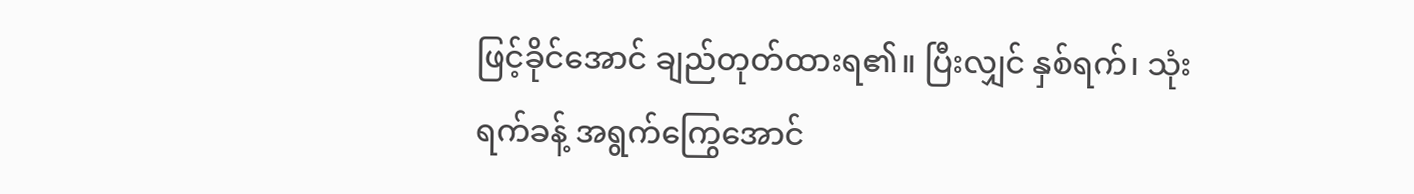ဖြင့်ခိုင်အောင် ချည်တုတ်ထားရ၏။ ပြီးလျှင် နှစ်ရက်၊ သုံးရက်ခန့် အရွက်ကြွေအောင်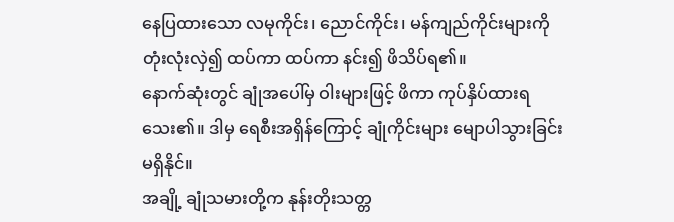နေပြထားသော လမုကိုင်း၊ ညောင်ကိုင်း၊ မန်ကျည်ကိုင်းများကို တုံးလုံးလှဲ၍ ထပ်ကာ ထပ်ကာ နင်း၍ ဖိသိပ်ရ၏။
နောက်ဆုံးတွင် ချုံအပေါ်မှ ဝါးများဖြင့် ဖိကာ ကုပ်နှိပ်ထားရသေး၏။ ဒါမှ ရေစီးအရှိန်ကြောင့် ချုံကိုင်းများ မျောပါသွားခြင်း မရှိနိုင်။
အချို့ ချုံသမားတို့က နုန်းတိုးသတ္တ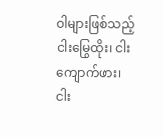ဝါများဖြစ်သည့် ငါးမြွေထိုး၊ ငါးကျောက်ဖား၊ ငါး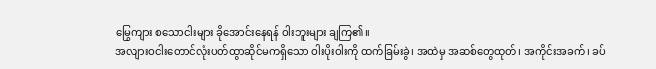မြွေကျား စသောငါးများ ခိုအောင်းနေရန် ဝါးဘူးများ ချကြ၏။
အလျားဝငါးတောင်လုံးပတ်ထွာဆိုင်မကရှိသော ဝါးပိုးဝါးကို ထက်ခြမ်းခွဲ၊ အထဲမှ အဆစ်တွေထုတ်၊ အကိုင်းအခက်၊ ခပ်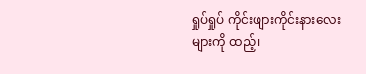ရှုပ်ရှုပ် ကိုင်းဖျားကိုင်းနားလေးများကို ထည့်၊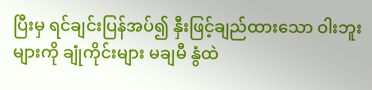ပြီးမှ ရင်ချင်းပြန်အပ်၍ နှီးဖြင့်ချည်ထားသော ဝါးဘူးများကို ချုံကိုင်းများ မချမီ နွံထဲ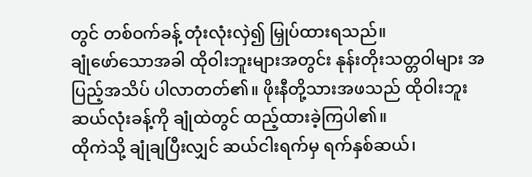တွင် တစ်ဝက်ခန့် တုံးလုံးလှဲ၍ မြှုပ်ထားရသည်။
ချုံဖော်သောအခါ ထိုဝါးဘူးများအတွင်း နုန်းတိုးသတ္တဝါများ အပြည့်အသိပ် ပါလာတတ်၏။ ဖိုးနီတို့သားအဖသည် ထိုဝါးဘူး ဆယ်လုံးခန့်ကို ချုံထဲတွင် ထည့်ထားခဲ့ကြပါ၏။
ထိုကဲသို့ ချုံချပြီးလျှင် ဆယ်ငါးရက်မှ ရက်နှစ်ဆယ်၊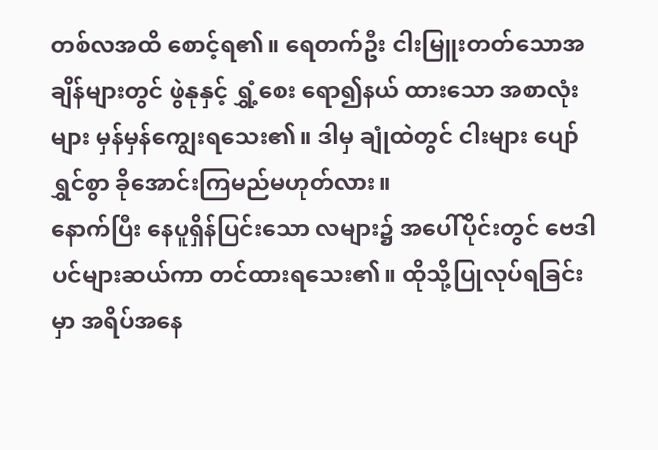တစ်လအထိ စောင့်ရ၏။ ရေတက်ဦး ငါးမြူးတတ်သောအချိန်များတွင် ဖွဲနုနှင့် ရွှံ့စေး ရော၍နယ် ထားသော အစာလုံးများ မှန်မှန်ကျွေးရသေး၏။ ဒါမှ ချုံထဲတွင် ငါးများ ပျော်ရွှင်စွာ ခိုအောင်းကြမည်မဟုတ်လား။
နောက်ပြီး နေပူရှိန်ပြင်းသော လများ၌ အပေါ်ပိုင်းတွင် ဗေဒါပင်များဆယ်ကာ တင်ထားရသေး၏။ ထိုသို့ပြုလုပ်ရခြင်းမှာ အရိပ်အနေ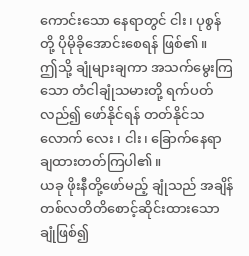ကောင်းသော နေရာတွင် ငါး၊ ပုစွန်တို့ ပိုမိုခိုအောင်းစေရန် ဖြစ်၏။
ဤသို့ ချုံများချကာ အသက်မွေးကြသော တံငါချုံသမားတို့ ရက်ပတ်လည်၍ ဖော်နိုင်ရန် တတ်နိုင်သလောက် လေး ၊ ငါး၊ ခြောက်နေရာ ချထားတတ်ကြပါ၏။
ယခု ဖိုးနီတို့ဖော်မည့် ချုံသည် အချိန် တစ်လတိတိစောင့်ဆိုင်းထားသော ချုံဖြစ်၍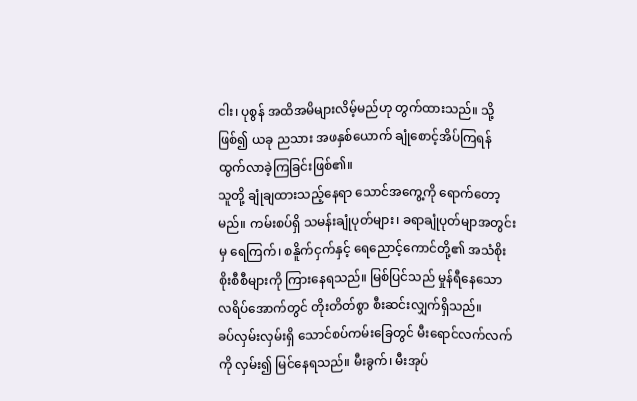ငါး၊ ပုစွန် အထိအမိများလိမ့်မည်ဟု တွက်ထားသည်။ သို့ဖြစ်၍ ယခု ညသား အဖနှစ်ယောက် ချုံစောင့်အိပ်ကြရန် ထွက်လာခဲ့ကြခြင်းဖြစ်၏။
သူတို့ ချုံချထားသည့်နေရာ သောင်အကွေ့ကို ရောက်တော့မည်။ ကမ်းစပ်ရှိ သမန်းချုံပုတ်များ၊ ခရာချုံပုတ်မျာအတွင်းမှ ရေကြက်၊ စနိူက်ငှက်နှင့် ရေညောင့်ကောင်တို့၏ အသံစိုးစိုးစီစီများကို ကြားနေရသည်။ မြစ်ပြင်သည် မှုန်ရီနေသော လရိပ်အောက်တွင် တိုးတိတ်စွာ စီးဆင်းလျှက်ရှိသည်။
ခပ်လှမ်းလှမ်းရှိ သောင်စပ်ကမ်းခြေတွင် မီးရောင်လက်လက်ကို လှမ်း၍ မြင်နေရသည်။ မီးခွက်၊ မီးအုပ်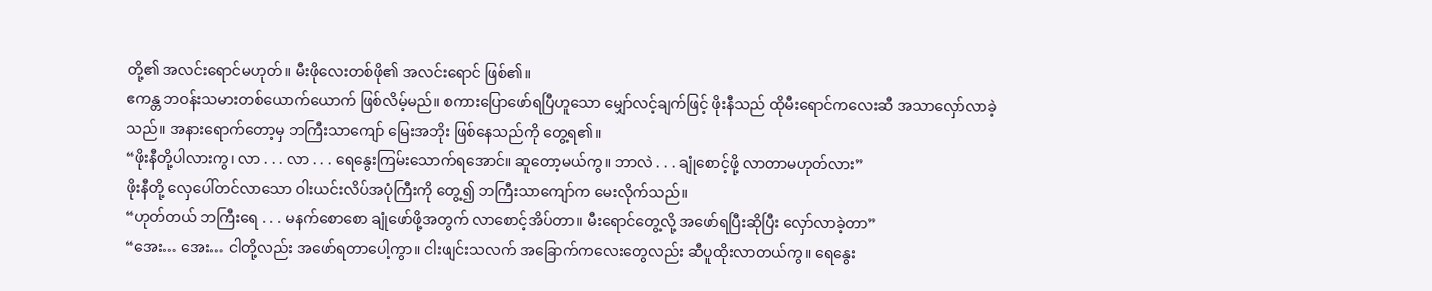တို့၏ အလင်းရောင်မဟုတ်။ မီးဖိုလေးတစ်ဖို၏ အလင်းရောင် ဖြစ်၏။
ဧကန္တ ဘဝန်းသမားတစ်ယောက်ယောက် ဖြစ်လိမ့်မည်။ စကားပြောဖော်ရပြီဟူသော မျှော်လင့်ချက်ဖြင့် ဖိုးနီသည် ထိုမီးရောင်ကလေးဆီ အသာလှော်လာခဲ့သည်။ အနားရောက်တော့မှ ဘကြီးသာကျော် မြေးအဘိုး ဖြစ်နေသည်ကို တွေ့ရ၏။
“ဖိုးနီတို့ပါလားကွ၊ လာ . . . လာ . . . ရေနွေးကြမ်းသောက်ရအောင်။ ဆူတော့မယ်ကွ။ ဘာလဲ . . . ချုံစောင့်ဖို့ လာတာမဟုတ်လား”
ဖိုးနီတို့ လှေပေါ်တင်လာသော ဝါးယင်းလိပ်အပုံကြီးကို တွေ့၍ ဘကြီးသာကျော်က မေးလိုက်သည်။
“ဟုတ်တယ် ဘကြီးရေ . . . မနက်စောစော ချုံဖော်ဖို့အတွက် လာစောင့်အိပ်တာ။ မီးရောင်တွေ့လို့ အဖော်ရပြီးဆိုပြီး လှော်လာခဲ့တာ”
“အေး… အေး… ငါတို့လည်း အဖော်ရတာပေါ့ကွာ။ ငါးဖျင်းသလက် အခြောက်ကလေးတွေလည်း ဆီပူထိုးလာတယ်ကွ။ ရေနွေး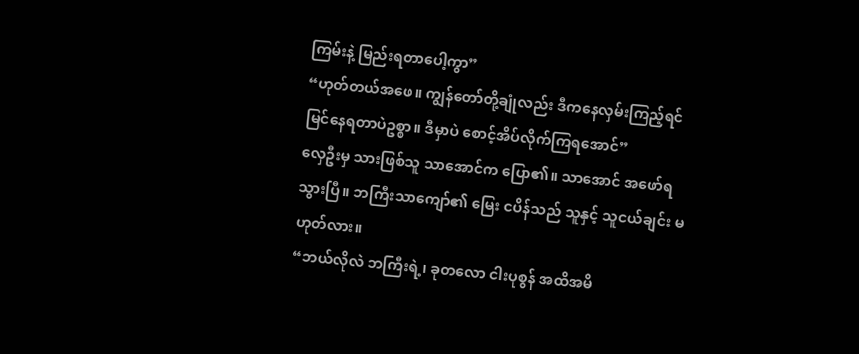ကြမ်းနဲ့ မြည်းရတာပေါ့ကွာ”
“ဟုတ်တယ်အဖေ။ ကျွန်တော်တို့ချုံလည်း ဒီကနေလှမ်းကြည့်ရင် မြင်နေရတာပဲဥစ္စာ။ ဒီမှာပဲ စောင့်အိပ်လိုက်ကြရအောင်”
လှေဦးမှ သားဖြစ်သူ သာအောင်က ပြော၏။ သာအောင် အဖော်ရသွားပြီ။ ဘကြီးသာကျော်၏ မြေး ငပိန်သည် သူနှင့် သူငယ်ချင်း မဟုတ်လား။
“ဘယ်လိုလဲ ဘကြီးရဲ့၊ ခုတလော ငါးပုစွန် အထိအမိ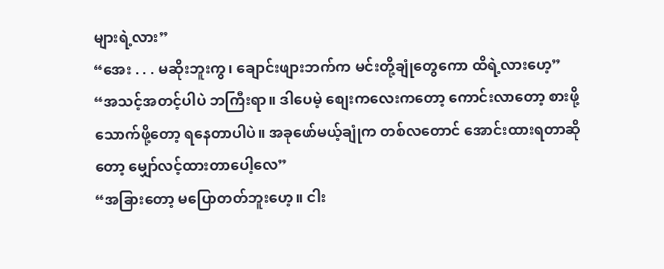များရဲ့လား”
“အေး . . . မဆိုးဘူးကွ၊ ချောင်းဖျားဘက်က မင်းတို့ချုံတွေကော ထိရဲ့လားဟေ့”
“အသင့်အတင့်ပါပဲ ဘကြီးရာ။ ဒါပေမဲ့ စျေးကလေးကတော့ ကောင်းလာတော့ စားဖို့သောက်ဖို့တော့ ရနေတာပါပဲ။ အခုဖော်မယ့်ချုံက တစ်လတောင် အောင်းထားရတာဆိုတော့ မျှော်လင့်ထားတာပေါ့လေ”
“အခြားတော့ မပြောတတ်ဘူးဟေ့။ ငါး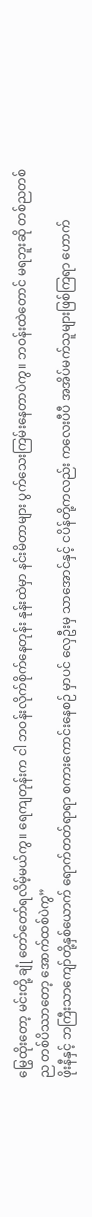မြွေထိုးတော့ မင်းတို့ ချုံ တော်တော်ရလိမ့်မယ်ကွ။ ရေကျတုန်းက ငါ ဘဝန်းလိုက်စိုက်နေတုန်း နုန်းထဲမှာ နင်းမိတာများ ပွက်သေးကြမ်းနေတာပဲကွ။ ဘဝန်းထဲတောင် မရဘူးဆို တစ်ညတစ်ည တစ်ပိဿာတော့ အောက်ထစ်ပဲကွ”
ဖိုးနီနှင့် ဘကြီးသာကျော်တို့နှစ်ယောက် ရောက်တတ်ရာရာ စကားကောင်းနေစဉ် မှာပင် လှေဦးမှ သာအောင်နှင့် ငပိန်တို့ကလည်း ကလေးပီပီ အအိပ်မက်သူများဖြစ်ကြရာ ဟောက်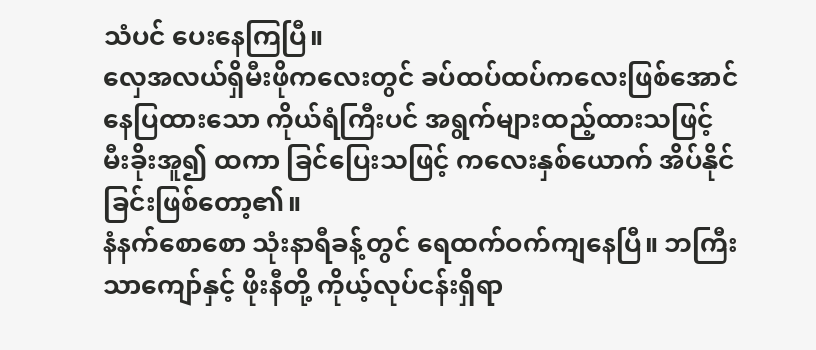သံပင် ပေးနေကြပြီ။
လှေအလယ်ရှိမီးဖိုကလေးတွင် ခပ်ထပ်ထပ်ကလေးဖြစ်အောင် နေပြထားသော ကိုယ်ရံကြီးပင် အရွက်များထည့်ထားသဖြင့် မီးခိုးအူ၍ ထကာ ခြင်ပြေးသဖြင့် ကလေးနှစ်ယောက် အိပ်နိုင်ခြင်းဖြစ်တော့၏။
နံနက်စောစော သုံးနာရီခန့်တွင် ရေထက်ဝက်ကျနေပြီ။ ဘကြီးသာကျော်နှင့် ဖိုးနီတို့ ကိုယ့်လုပ်ငန်းရှိရာ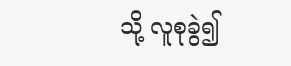သို့ လူစုခွဲ၍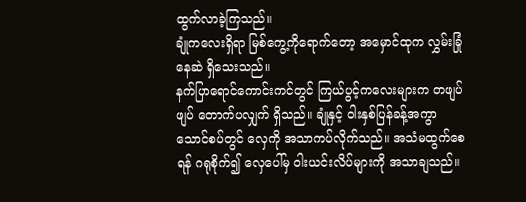ထွက်လာခဲ့ကြသည်။
ချုံကလေးရှိရာ မြစ်ကွေ့ကိုရောက်တော့ အမှောင်ထုက လွှမ်းခြုံနေဆဲ ရှိသေးသည်။
နက်ပြာရောင်ကောင်းကင်တွင် ကြယ်ပွင့်ကလေးများက တဖျပ်ဖျပ် တောက်ပလျှက် ရှိသည်။ ချုံနှင့် ဝါးနှစ်ပြန်ခန့်အကွာ သောင်စပ်တွင် လှေကို အသာကပ်လိုက်သည်။ အသံမထွက်စေရန် ဂရုစိုက်၍ လှေပေါ်မှ ဝါးယင်းလိပ်များကို အသာချသည်။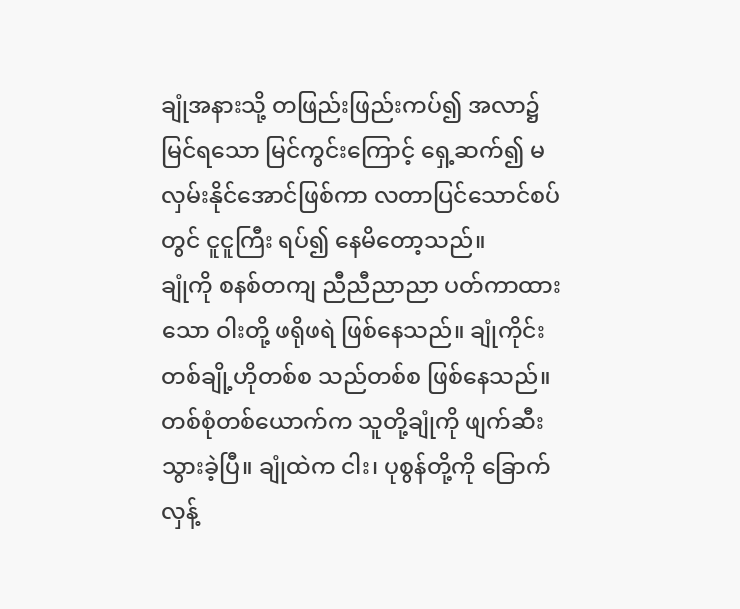ချုံအနားသို့ တဖြည်းဖြည်းကပ်၍ အလာ၌ မြင်ရသော မြင်ကွင်းကြောင့် ရှေ့ဆက်၍ မလှမ်းနိုင်အောင်ဖြစ်ကာ လတာပြင်သောင်စပ်တွင် ငူငူကြီး ရပ်၍ နေမိတော့သည်။
ချုံကို စနစ်တကျ ညီညီညာညာ ပတ်ကာထားသော ဝါးတို့ ဖရိုဖရဲ ဖြစ်နေသည်။ ချုံကိုင်းတစ်ချို့ဟိုတစ်စ သည်တစ်စ ဖြစ်နေသည်။ တစ်စုံတစ်ယောက်က သူတို့ချုံကို ဖျက်ဆီးသွားခဲ့ပြီ။ ချုံထဲက ငါး၊ ပုစွန်တို့ကို ခြောက်လှန့်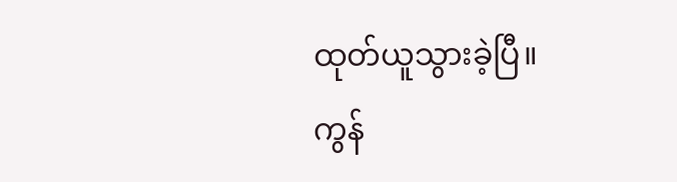ထုတ်ယူသွားခဲ့ပြီ။
ကွန်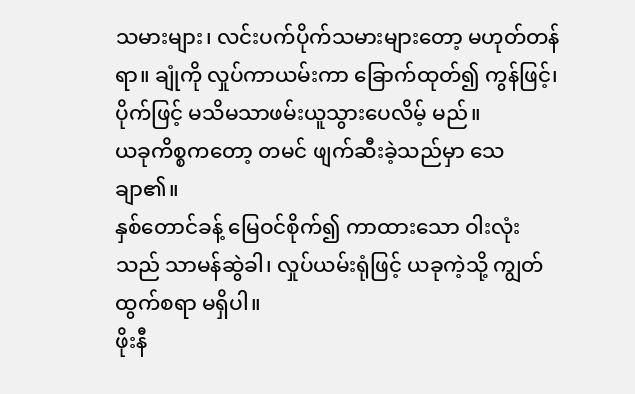သမားများ၊ လင်းပက်ပိုက်သမားများတော့ မဟုတ်တန်ရာ။ ချုံကို လှုပ်ကာယမ်းကာ ခြောက်ထုတ်၍ ကွန်ဖြင့်၊ ပိုက်ဖြင့် မသိမသာဖမ်းယူသွားပေလိမ့် မည်။
ယခုကိစ္စကတော့ တမင် ဖျက်ဆီးခဲ့သည်မှာ သေချာ၏။
နှစ်တောင်ခန့် မြေဝင်စိုက်၍ ကာထားသော ဝါးလုံးသည် သာမန်ဆွဲခါ၊ လှုပ်ယမ်းရုံဖြင့် ယခုကဲ့သို့ ကျွတ်ထွက်စရာ မရှိပါ။
ဖိုးနီ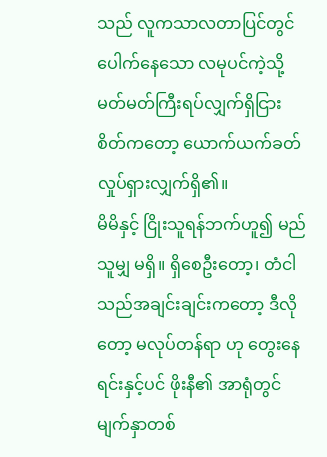သည် လူကသာလတာပြင်တွင် ပေါက်နေသော လမုပင်ကဲ့သို့ မတ်မတ်ကြီးရပ်လျှက်ရှိငြား စိတ်ကတော့ ယောက်ယက်ခတ် လှုပ်ရှားလျှက်ရှိ၏။
မိမိနှင့် ငြိုးသူရန်ဘက်ဟူ၍ မည်သူမျှ မရှိ။ ရှိစေဦးတော့၊ တံငါသည်အချင်းချင်းကတော့ ဒီလိုတော့ မလုပ်တန်ရာ ဟု တွေးနေရင်းနှင့်ပင် ဖိုးနီ၏ အာရုံတွင် မျက်နှာတစ်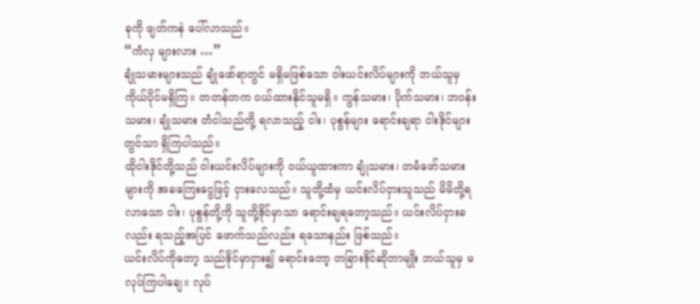ခုကို ဖျတ်ကနဲ ပေါ်လာသည်။
“ကံလှ များလား …”
ချုံသမားများသည် ချုံဖော်ရာတွင် မရှိမဖြစ်သော ဝါးယင်းလိပ်များကို ဘယ်သူမှ ကိုယ်ပိုင်မရှိကြ။ တတန်တက ဝယ်ထားနိုင်သူမရှိ။ ကွန်သမား၊ ပိုက်သမား၊ ဘဝန်းသမား၊ ချုံသမား တံငါသည်တို့ ရလာသည့် ငါး၊ ပုစွန်များ ရောင်းချရာ ငါးဒိုင်များ တွင်သာ ရှိကြပါသည်။
ထိုငါးဒိုင်တို့သည် ဝါးယင်းလိပ်များကို ဝယ်ယူထားကာ ချုံသမား၊ တမံဖော်သမားများကို အခကြေးငွေဖြင့် ငှားလေသည်။ သူတို့ထံမှ ယင်းလိပ်ငှားသူသည် မိမိတို့ရလာသော ငါး၊ ပုစွန်တို့ကို သူတို့ဒိုင်မှာသာ ရောင်းချရတော့သည်။ ယင်းလိပ်ငှားခလည်း ရသည့်အပြင် ဖောက်သည်လည်း ရသောနည်း ဖြစ်သည်။
ယင်းလိပ်ကိုတော့ သည်ဒိုင်မှာငှား၍ ရောင်းတော့ တခြားဒိုင်ဆိုတာမျိုး ဘယ်သူမှ မလုပ်ကြပါချေ။ လုပ်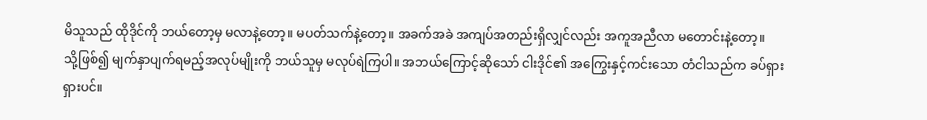မိသူသည် ထိုဒိုင်ကို ဘယ်တော့မှ မလာနဲ့တော့။ မပတ်သက်နဲ့တော့။ အခက်အခဲ အကျပ်အတည်းရှိလျှင်လည်း အကူအညီလာ မတောင်းနဲ့တော့။
သို့ဖြစ်၍ မျက်နှာပျက်ရမည့်အလုပ်မျိုးကို ဘယ်သူမှ မလုပ်ရဲကြပါ။ အဘယ်ကြောင့်ဆိုသော် ငါးဒိုင်၏ အကြွေးနှင့်ကင်းသော တံငါသည်က ခပ်ရှားရှားပင်။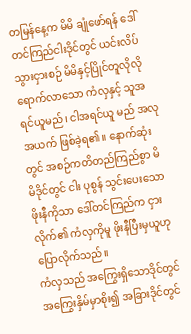တမြန်နေ့က မိမိ ချုံဖော်ရန် ဒေါ်တင်ကြည်ငါးဒိုင်တွင် ယင်းလိပ်သွားငှားစဉ် မိမိနှင့်ပြိုင်တူလိုလို ရောက်လာသော ကံလှနှင့် သူအရင်ယူမည်၊ ငါအရင်ယူ မည် အလုအယက် ဖြစ်ခဲ့ရ၏။ နောက်ဆုံးတွင် အစဉ်ကတိတည်ကြည်စွာ မိမိဒိုင်တွင် ငါး ပုစွန် သွင်းပေးသော ဖိုးနီကိုသာ ဒေါ်တင်ကြည်က ငှားလိုက်၏ ကံလှကိုမူ ဖိုးနီပြီးမှယူဟု ပြောလိုက်သည်။
ကံလှသည် အကြွေးရှိသောဒိုင်တွင် အကြွေးနှိမ်မှာစိုး၍ အခြားဒိုင်တွင်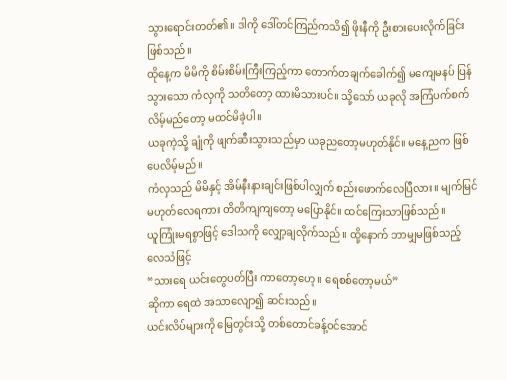သွားရောင်းတတ်၏။ ဒါကို ဒေါ်တင်ကြည်ကသိ၍ ဖိုးနီကို ဦးစားပေးလိုက်ခြင်း
ဖြစ်သည်။
ထိုနေ့က မိမိကို စိမ်းစိမ်းကြီးကြည့်ကာ တောက်တချက်ခေါက်၍ မကျေမနပ် ပြန်သွားသော ကံလှကို သတိတော့ ထားမိသားပင်။ သို့သော် ယခုလို အကြံပက်စက်လိမ့်မည်တော့ မထင်မိခဲ့ပါ။
ယခုကဲ့သို့ ချုံကို ဖျက်ဆီးသွားသည်မှာ ယခုညတော့မဟုတ်နိုင်။ မနေ့ညက ဖြစ်ပေလိမ့်မည်။
ကံလှသည် မိမိနှင့် အိမ်နီးနားချင်းဖြစ်ပါလျှက် စည်းဖောက်လေပြီလား။ မျက်မြင်မဟုတ်လေရကား တိတိကျကျတော့ မပြောနိုင်။ ထင်ကြေးသာဖြစ်သည်။
ယူကြုံးမရစွာဖြင့် ဒေါသကို လျှော့ချလိုက်သည်။ ထို့နောက် ဘာမျှမဖြစ်သည့် လေသံဖြင့်
“သားရေ ယင်းတွေပတ်ပြီး ကာတော့ဟေ့။ ရေစစ်တော့မယ်”
ဆိုကာ ရေထဲ အသာလျော၍ ဆင်းသည်။
ယင်းလိပ်များကို မြေတွင်းသို့ တစ်တောင်ခန့်ဝင်အောင်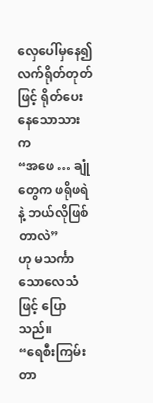လှေပေါ်မှနေ၍ လက်ရိုတ်တုတ်ဖြင့် ရိုတ်ပေးနေသောသားက
“အဖေ … ချုံတွေက ဖရိုဖရဲနဲ့ ဘယ်လိုဖြစ်တာလဲ”
ဟု မသင်္ကာသောလေသံဖြင့် ပြောသည်။
“ရေစီးကြမ်းတာ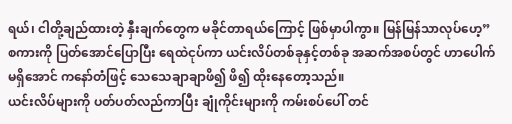ရယ်၊ ငါတို့ချည်ထားတဲ့ နှီးချက်တွေက မခိုင်တာရယ်ကြောင့် ဖြစ်မှာပါကွာ။ မြန်မြန်သာလုပ်ဟေ့”
စကားကို ပြတ်အောင်ပြောပြီး ရေထဲငုပ်ကာ ယင်းလိပ်တစ်ခုနှင့်တစ်ခု အဆက်အစပ်တွင် ဟာပေါက်မရှိအောင် ကနော်တံဖြင့် သေသေချာချာဖိ၍ ဖိ၍ ထိုးနေတော့သည်။
ယင်းလိပ်များကို ပတ်ပတ်လည်ကာပြီး ချုံကိုင်းများကို ကမ်းစပ်ပေါ် တင်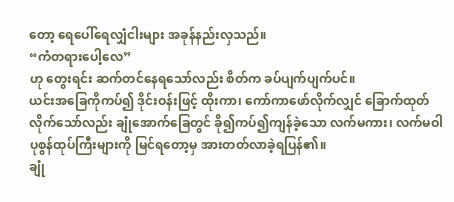တော့ ရေပေါ်ရေလျှံငါးများ အခုန်နည်းလှသည်။
“ကံတရားပေါ့လေ”
ဟု တွေးရင်း ဆက်တင်နေရသော်လည်း စိတ်က ခပ်ပျက်ပျက်ပင်။
ယင်းအခြေကိုကပ်၍ ဒိုင်းဝန်းဖြင့် ထိုးကာ၊ ကော်ကာဖော်လိုက်လျှင် ခြောက်ထုတ်လိုက်သော်လည်း ချုံအောက်ခြေတွင် ခို၍ကပ်၍ကျန်ခဲ့သော လက်မကား၊ လက်မဝါ ပုစွန်ထုပ်ကြီးများကို မြင်ရတော့မှ အားတတ်လာခဲ့ရပြန်၏။
ချုံ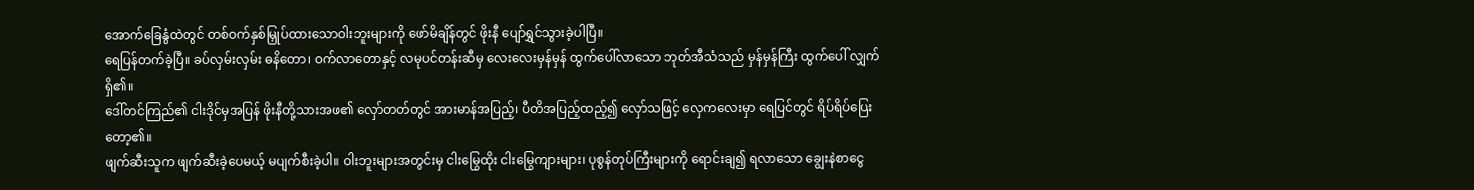အောက်ခြေနွံထဲတွင် တစ်ဝက်နှစ်မြှုပ်ထားသောဝါးဘူးများကို ဖော်မိချိန်တွင် ဖိုးနီ ပျော်ရွှင်သွားခဲ့ပါပြီ။
ရေပြန်တက်ခဲ့ပြီ။ ခပ်လှမ်းလှမ်း ဓနိတော၊ ဝက်လာတောနှင့် လမုပင်တန်းဆီမှ လေးလေးမှန်မှန် ထွက်ပေါ်လာသော ဘုတ်အီသံသည် မှန်မှန်ကြီး ထွက်ပေါ် လျှက်ရှိ၏။
ဒေါ်တင်ကြည်၏ ငါးဒိုင်မှအပြန် ဖိုးနီတို့သားအဖ၏ လှော်တတ်တွင် အားမာန်အပြည့်၊ ပီတိအပြည့်ထည့်၍ လှော်သဖြင့် လှေကလေးမှာ ရေပြင်တွင် ရိပ်ရိပ်ပြေးတော့၏။
ဖျက်ဆီးသူက ဖျက်ဆီးခဲ့ပေမယ့် မပျက်စီးခဲ့ပါ။ ဝါးဘူးများအတွင်းမှ ငါးမြွေထိုး ငါးမြွေကျားများ၊ ပုစွန်တုပ်ကြီးများကို ရောင်းချ၍ ရလာသော ချွေးနဲစာငွေ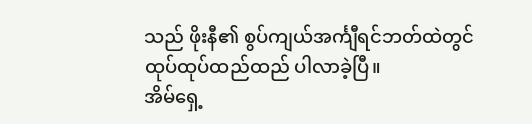သည် ဖိုးနီ၏ စွပ်ကျယ်အင်္ကျီရင်ဘတ်ထဲတွင် ထုပ်ထုပ်ထည်ထည် ပါလာခဲ့ပြီ။
အိမ်ရှေ့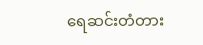ရေဆင်းတံတား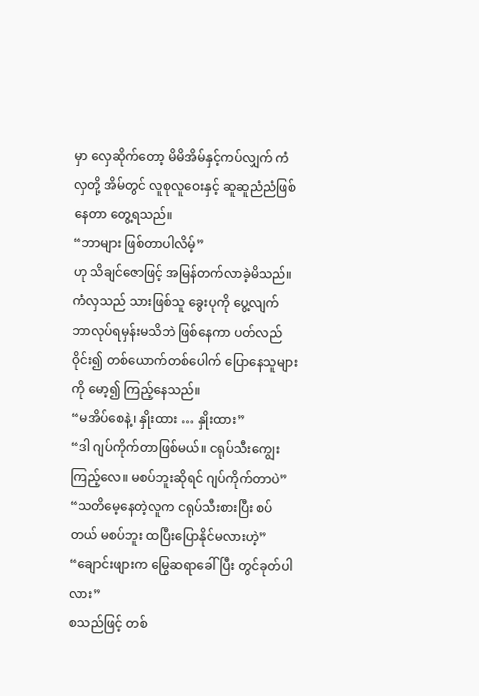မှာ လှေဆိုက်တော့ မိမိအိမ်နှင့်ကပ်လျှက် ကံလှတို့ အိမ်တွင် လူစုလူဝေးနှင့် ဆူဆူညံညံဖြစ်နေတာ တွေ့ရသည်။
“ဘာများ ဖြစ်တာပါလိမ့်”
ဟု သိချင်ဇောဖြင့် အမြန်တက်လာခဲ့မိသည်။
ကံလှသည် သားဖြစ်သူ ခွေးပုကို ပွေ့လျက် ဘာလုပ်ရမှန်းမသိဘဲ ဖြစ်နေကာ ပတ်လည်ဝိုင်း၍ တစ်ယောက်တစ်ပေါက် ပြောနေသူများကို မော့၍ ကြည့်နေသည်။
“မအိပ်စေနဲ့၊ နှိုးထား … နှိုးထား”
“ဒါ ဂျပ်ကိုက်တာဖြစ်မယ်။ ငရုပ်သီးကျွေးကြည့်လေ။ မစပ်ဘူးဆိုရင် ဂျပ်ကိုက်တာပဲ”
“သတိမေ့နေတဲ့လူက ငရုပ်သီးစားပြီး စပ်တယ် မစပ်ဘူး ထပြီးပြောနိုင်မလားဟဲ့”
“ချောင်းဖျားက မြွေဆရာခေါ်ပြီး တွင်ခုတ်ပါလား”
စသည်ဖြင့် တစ်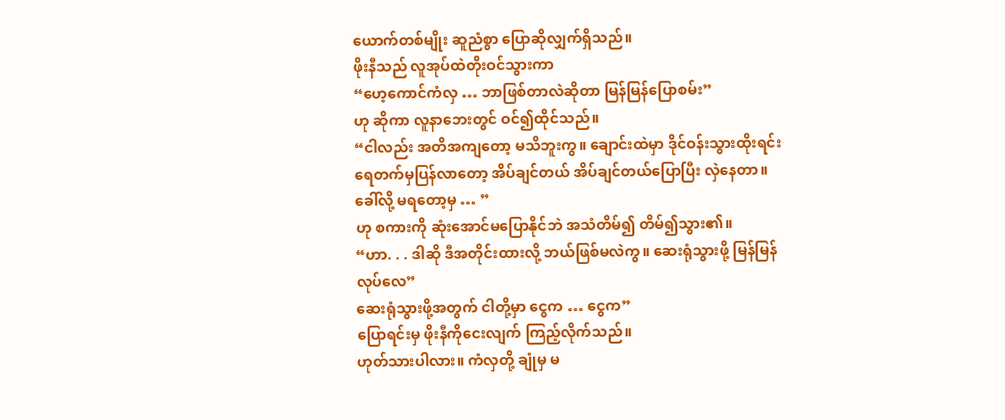ယောက်တစ်မျိုး ဆူညံစွာ ပြောဆိုလျှက်ရှိသည်။
ဖိုးနီသည် လူအုပ်ထဲတိုးဝင်သွားကာ
“ဟေ့ကောင်ကံလှ … ဘာဖြစ်တာလဲဆိုတာ မြန်မြန်ပြောစမ်း”
ဟု ဆိုကာ လူနာဘေးတွင် ဝင်၍ထိုင်သည်။
“ငါလည်း အတိအကျတော့ မသိဘူးကွ။ ချောင်းထဲမှာ ဒိုင်ဝန်းသွားထိုးရင်း ရေတက်မှပြန်လာတော့ အိပ်ချင်တယ် အိပ်ချင်တယ်ပြောပြီး လှဲနေတာ။ ခေါ်လို့ မရတော့မှ … ”
ဟု စကားကို ဆုံးအောင်မပြောနိုင်ဘဲ အသံတိမ်၍ တိမ်၍သွား၏။
“ဟာ. . . ဒါဆို ဒီအတိုင်းထားလို့ ဘယ်ဖြစ်မလဲကွ။ ဆေးရုံသွားဖို့ မြန်မြန်လုပ်လေ”
ဆေးရုံသွားဖို့အတွက် ငါတို့မှာ ငွေက … ငွေက”
ပြောရင်းမှ ဖိုးနီကိုငေးလျက် ကြည့်လိုက်သည်။
ဟုတ်သားပါလား။ ကံလှတို့ ချုံမှ မ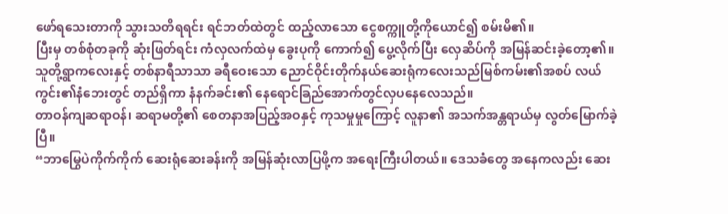ဖော်ရသေးတာကို သွားသတိရရင်း ရင်ဘတ်ထဲတွင် ထည့်လာသော ငွေစက္ကူတို့ကိုယောင်၍ စမ်းမိ၏။
ပြီးမှ တစ်စုံတခုကို ဆုံးဖြတ်ရင်း ကံလှလက်ထဲမှ ခွေးပုကို ကောက်၍ ပွေ့လိုက်ပြီး လှေဆိပ်ကို အမြန်ဆင်းခဲ့တော့၏။
သူတို့ရွာကလေးနှင့် တစ်နာရီသာသာ ခရီဝေးသော ညောင်ဝိုင်းတိုက်နယ်ဆေးရုံကလေးသည်မြစ်ကမ်း၏အစပ် လယ်ကွင်း၏နံဘေးတွင် တည်ရှိကာ နံနက်ခင်း၏ နေရောင်ခြည်အောက်တွင်လှပနေလေသည်။
တာဝန်ကျဆရာဝန်၊ ဆရာမတို့၏ စေတနာအပြည့်အဝနှင့် ကုသမှုမှုကြောင့် လူနာ၏ အသက်အန္တရာယ်မှ လွတ်မြောက်ခဲ့ပြီ။
“ဘာမြွေပဲကိုက်ကိုက် ဆေးရုံဆေးခန်းကို အမြန်ဆုံးလာပြဖို့က အရေးကြီးပါတယ်။ ဒေသခံတွေ အနေကလည်း ဆေး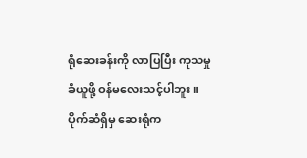ရုံဆေးခန်းကို လာပြပြီး ကုသမှုခံယူဖို့ ဝန်မလေးသင့်ပါဘူး။ ပိုက်ဆံရှိမှ ဆေးရုံက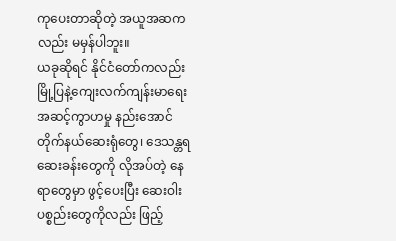ကုပေးတာဆိုတဲ့ အယူအဆကလည်း မမှန်ပါဘူး။
ယခုဆိုရင် နိုင်ငံတော်ကလည်း မြို့ပြနဲ့ကျေးလက်ကျန်းမာရေး အဆင့်ကွာဟမှု နည်းအောင် တိုက်နယ်ဆေးရုံတွေ၊ ဒေသန္တရဆေးခန်းတွေကို လိုအပ်တဲ့ နေရာတွေမှာ ဖွင့်ပေးပြီး ဆေးဝါးပစ္စည်းတွေကိုလည်း ဖြည့်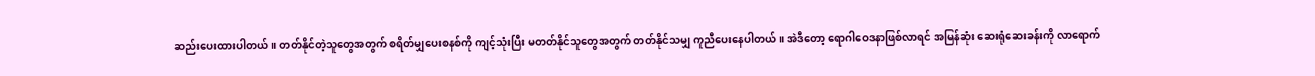ဆည်းပေးထားပါတယ်။ တတ်နိုင်တဲ့သူတွေအတွက် စရိတ်မျှပေးစနစ်ကို ကျင့်သုံးပြီး မတတ်နိုင်သူတွေအတွက် တတ်နိုင်သမျှ ကူညီပေးနေပါတယ်။ အဲဒီတော့ ရောဂါဝေဒနာဖြစ်လာရင် အမြန်ဆုံး ဆေးရုံဆေးခန်းကို လာရောက်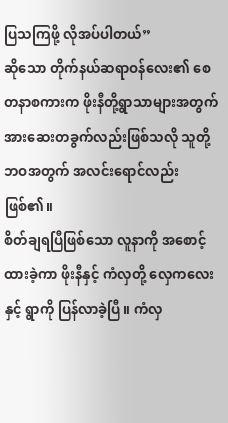ပြသကြဖို့ လိုအပ်ပါတယ်”
ဆိုသော တိုက်နယ်ဆရာဝန်လေး၏ စေတနာစကားက ဖိုးနီတို့ရွာသာများအတွက် အားဆေးတခွက်လည်းဖြစ်သလို သူတို့ဘဝအတွက် အလင်းရောင်လည်းဖြစ်၏။
စိတ်ချရပြီဖြစ်သော လူနာကို အစောင့်ထားခဲ့ကာ ဖိုးနီနှင့် ကံလှတို့ လှေကလေးနှင့် ရွာကို ပြန်လာခဲ့ပြီ။ ကံလှ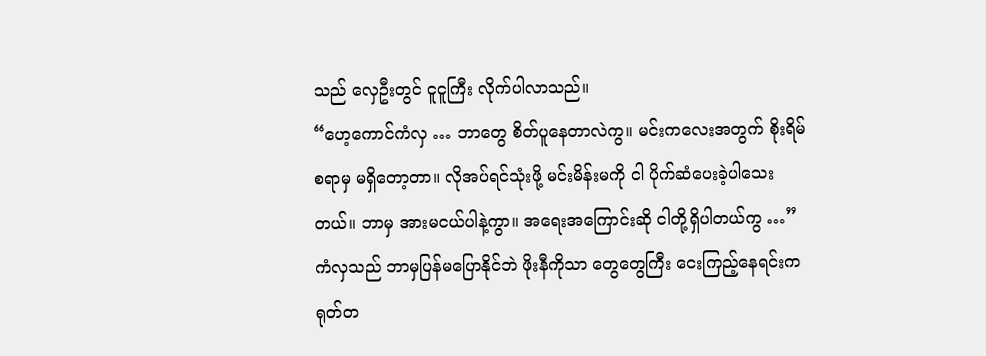သည် လှေဦးတွင် ငူငူကြီး လိုက်ပါလာသည်။
“ဟေ့ကောင်ကံလှ … ဘာတွေ စိတ်ပူနေတာလဲကွ။ မင်းကလေးအတွက် စိုးရိမ်စရာမှ မရှိတော့တာ။ လိုအပ်ရင်သုံးဖို့ မင်းမိန်းမကို ငါ ပိုက်ဆံပေးခဲ့ပါသေးတယ်။ ဘာမှ အားမငယ်ပါနဲ့ကွာ။ အရေးအကြောင်းဆို ငါတို့ရှိပါတယ်ကွ …”
ကံလှသည် ဘာမှပြန်မပြောနိုင်ဘဲ ဖိုးနီကိုသာ တွေတွေကြီး ငေးကြည့်နေရင်းက ရုတ်တ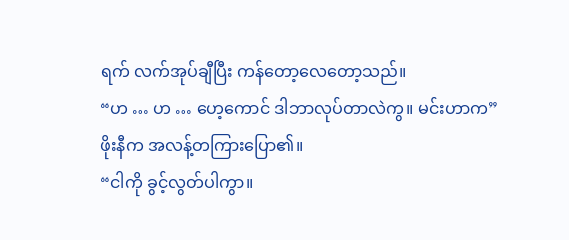ရက် လက်အုပ်ချီပြီး ကန်တော့လေတော့သည်။
“ဟ … ဟ … ဟေ့ကောင် ဒါဘာလုပ်တာလဲကွ။ မင်းဟာက”
ဖိုးနီက အလန့်တကြားပြော၏။
“ငါကို ခွင့်လွတ်ပါကွာ။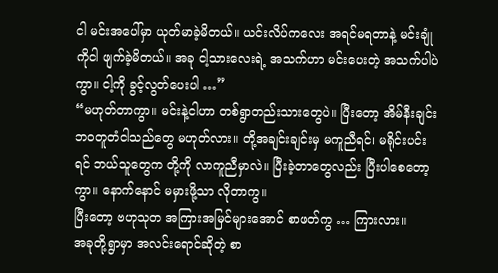ငါ မင်းအပေါ်မှာ ယုတ်မာခဲ့မိတယ်။ ယင်းလိပ်ကလေး အရင်မရတာနဲ့ မင်းချုံကိုငါ ဖျက်ခဲ့မိတယ်။ အခု ငါ့သားလေးရဲ့ အသက်ဟာ မင်းပေးတဲ့ အသက်ပါပဲကွာ။ ငါ့ကို ခွင့်လွတ်ပေးပါ …”
“မဟုတ်တာကွာ။ မင်းနဲ့ငါဟာ တစ်ရွာတည်းသားတွေပဲ။ ပြီးတော့ အိမ်နီးချင်း ဘဝတူတံငါသည်တွေ မဟုတ်လား။ တို့အချင်းချင်းမှ မကူညီရင်၊ မရိုင်းပင်းရင် ဘယ်သူတွေက တို့ကို လာကူညီမှာလဲ။ ပြီးခဲ့တာတွေလည်း ပြီးပါစေတော့ကွာ။ နောက်နောင် မမှားဖို့သာ လိုတာကွ။
ပြီးတော့ ဗဟုသုတ အကြားအမြင်များအောင် စာဖတ်ကွ … ကြားလား။
အခုတို့ရွာမှာ အလင်းရောင်ဆိုတဲ့ စာ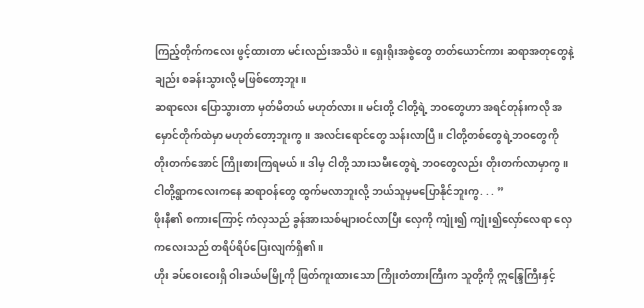ကြည့်တိုက်ကလေး ဖွင့်ထားတာ မင်းလည်းအသိပဲ။ ရှေးရိုးအစွဲတွေ တတ်ယောင်ကား ဆရာအတုတွေနဲ့ချည်း စခန်းသွားလို့ မဖြစ်တော့ဘူး။
ဆရာလေး ပြောသွားတာ မှတ်မိတယ် မဟုတ်လား။ မင်းတို့ ငါတို့ရဲ့ ဘဝတွေဟာ အရင်တုန်းကလို အမှောင်တိုက်ထဲမှာ မဟုတ်တော့ဘူးကွ။ အလင်းရောင်တွေ သန်းလာပြီ။ ငါတို့တစ်တွေရဲ့ဘဝတွေကို တိုးတက်အောင် ကြိုးစားကြရမယ်။ ဒါမှ ငါတို့ သားသမီးတွေရဲ့ ဘဝတွေလည်း တိုးတက်လာမှာကွ။ ငါတို့ရွာကလေးကနေ ဆရာဝန်တွေ ထွက်မလာဘူးလို့ ဘယ်သူမှမပြောနိုင်ဘူးကွ. . . ”
ဖိုးနီ၏ စကားကြောင့် ကံလှသည် ခွန်အားသစ်များဝင်လာပြီး လှေကို ကျုံး၍ ကျုံး၍လှော်လေရာ လှေကလေးသည် တရိပ်ရိပ်ပြေးလျက်ရှိ၏။
ဟိုး ခပ်ဝေးဝေးရှိ ဝါးခယ်မမြို့ကို ဖြတ်ကူးထားသော ကြိုးတံတားကြီးက သူတို့ကို ဣန္ဒြေကြီးနှင့်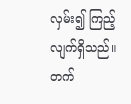လှမ်း၍ ကြည့်လျက်ရှိသည်။
တက်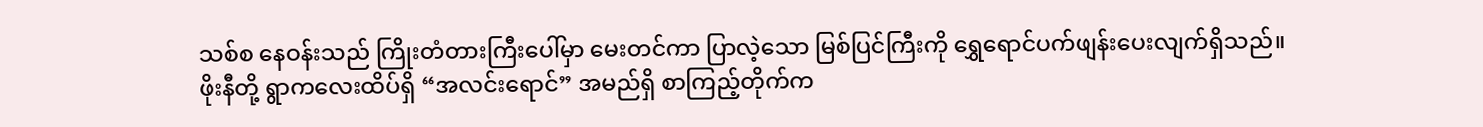သစ်စ နေဝန်းသည် ကြိုးတံတားကြီးပေါ်မှာ မေးတင်ကာ ပြာလဲ့သော မြစ်ပြင်ကြီးကို ရွှေရောင်ပက်ဖျန်းပေးလျက်ရှိသည်။
ဖိုးနီတို့ ရွာကလေးထိပ်ရှိ “အလင်းရောင်” အမည်ရှိ စာကြည့်တိုက်က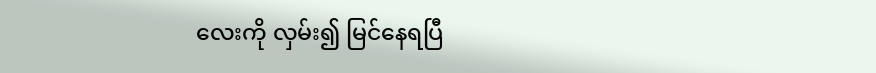လေးကို လှမ်း၍ မြင်နေရပြီ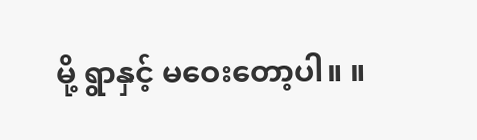မို့ ရွာနှင့် မဝေးတော့ပါ။ ။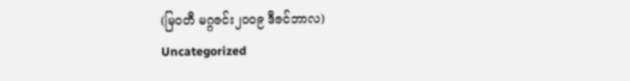(မြဝတီ မဂ္ဂဇင်း၂၀၀၉ ဒီဇင်ဘာလ)
Uncategorized